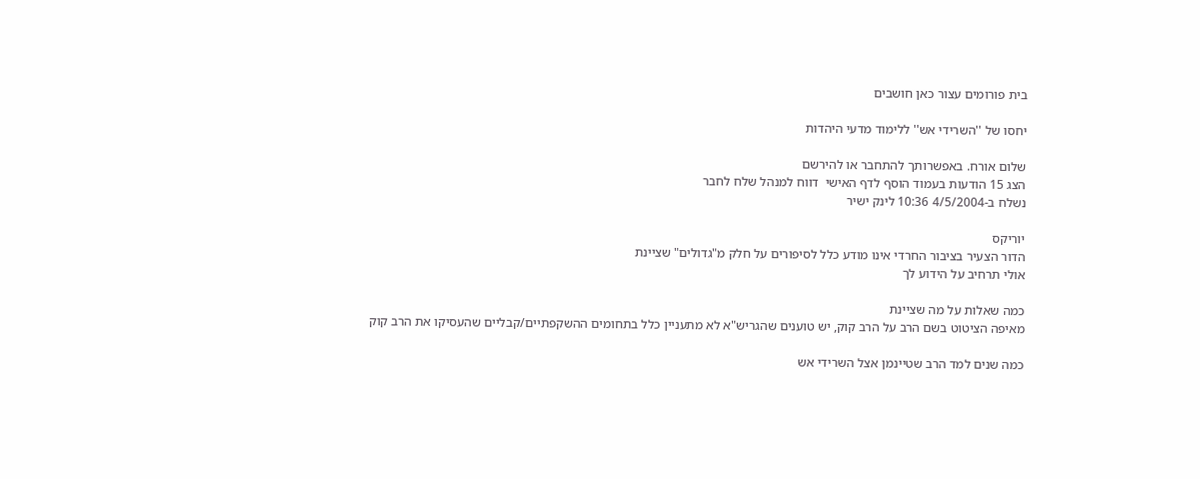בית פורומים עצור כאן חושבים

יחסו של ''השרידי אש'' ללימוד מדעי היהדות

שלום אורח. באפשרותך להתחבר או להירשם
הצג 15 הודעות בעמוד הוסף לדף האישי  דווח למנהל שלח לחבר
נשלח ב-4/5/2004 10:36 לינק ישיר

יוריקס
הדור הצעיר בציבור החרדי אינו מודע כלל לסיפורים על חלק מ"גדולים" שציינת
אולי תרחיב על הידוע לך

כמה שאלות על מה שציינת
מאיפה הציטוט בשם הרב על הרב קוק, יש טוענים שהגריש"א לא מתעניין כלל בתחומים ההשקפתיים/קבליים שהעסיקו את הרב קוק

כמה שנים למד הרב שטיינמן אצל השרידי אש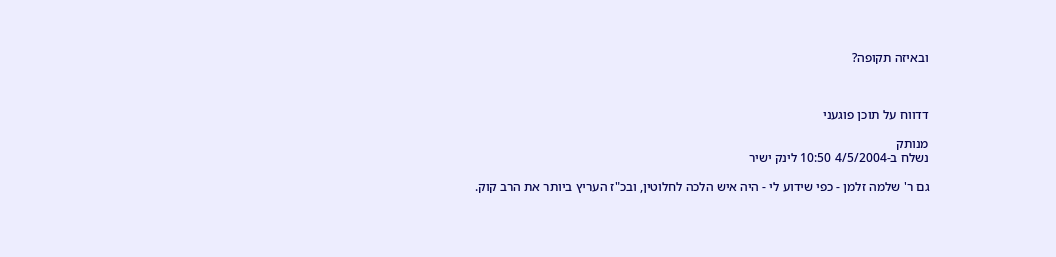ובאיזה תקופה?



דדווח על תוכן פוגעני

מנותק
נשלח ב-4/5/2004 10:50 לינק ישיר

גם ר' שלמה זלמן - כפי שידוע לי - היה איש הלכה לחלוטין, ובכ"ז העריץ ביותר את הרב קוק.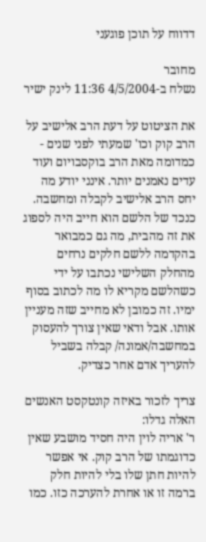דדווח על תוכן פוגעני

מחובר
נשלח ב-4/5/2004 11:36 לינק ישיר

את הציטוט על דעת הרב אלישיב על הרב קוק וכו' שמעתי לפני שנים - כמדומה מאת הרב בוקסבויום ועוד עדים נאמנים יותר. אינני יודע מה יחס הרב אלישיב לקבלה ומחשבה. כנכד של הלשם הוא חייב היה לספוג את זה מהבית, מה גם כמבואר בהקדמה ללשם חלקים נרחים מהחלק השלישי נכתבו על ידי כשהלשם מקריא לו מה לכתוב בסוף ימיו. זה כמובן לא מחייב שזה מעניין אותו. אבל ודאי שאין צורך להעסוק במחשבה/אמונה/ קבלה בשביל להעריך אדם אחר כצדיק.

צריך לזכור באיזה קונטקסט האנשים האלה גדלו:
ר' אריה לוין היה חסיד מושבע שאין כדוגמתו של הרב קוק. אי אפשר להיות חתן שלו בלי להיות חלק ברמה זו או אחרת להערכה כזו. כמו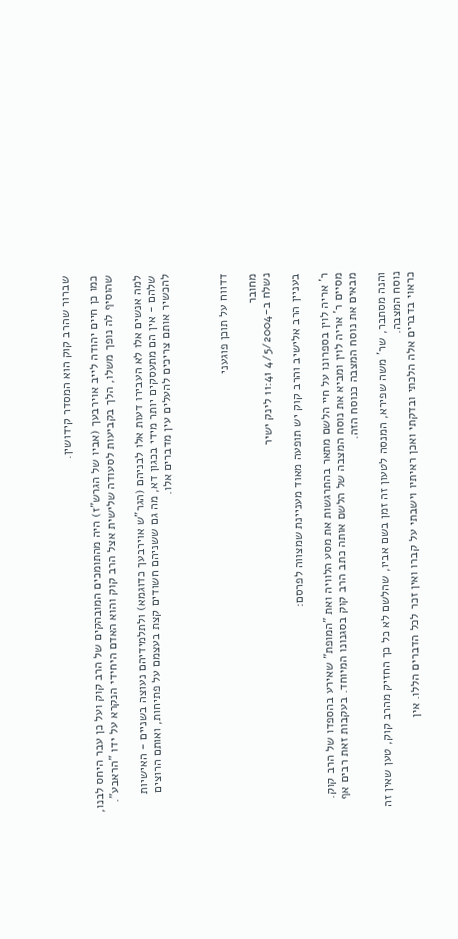שברור שהרב קוק הוא המסדר קידושין.

כמו כן חיים יהודה לייב אוירבעך (אביו של הגרש"ז) היה מהתומכים המובהקים של הרב קוק ועל כן עבר היחס לבנו, שהוסיף לה נופך משלו, הלך בקביעות לסעודה שלישית אצל הרב קוק והוא האדם היחידי הנקרא על ידו "הראבע".

למה אנשים אלו לא העבירו דעות אלו לבניהם (הגר"ש אוירבעך כדוגמא) ולתלמידיהם נעוצה בשניים - האישיות שלהם - אין הם מתעסקים יותר מידי בכגון דא, מה גם ששניהם חשודים קצת בעצמם על פתיחות, ואותם הרוצים להכשיר אותם צריכים להעלים עין מדברים אלו.



דדווח על תוכן פוגעני

מחובר
נשלח ב-4/5/2004 11:41 לינק ישיר

בעניין הרב אלישיב והרב קוק יש תופעה מאוד מעניינת שמצווה לפרסם:

ר' אריה לוין בספרונו על חיי הלשם מתאר בהתרגשות את מסע הלוויה ואת "המופת" שאירע בהספדו של הרב קוק. מסיים ר' אריה לוין ומביא את נוסח המצבה של הלשם אותה כתב הרב קוק בסגנונו המיוחד. בעקבות זאת רבים אף מבאים את נוסח המצבה כנוסח הזה.

והנה מסתבר, שר' משה שפירא, המנסה לטעון זה זמן בשם אביו, שהלשם לא כל כך החזיק מהרב קוק, טען שאין זה נוסח המצבה.
כראוי בדברים אלה הלכתי ובדקתי ואכן ראיתיו וישבתי על קברו ואין זכר לכל הדברים הללו. אין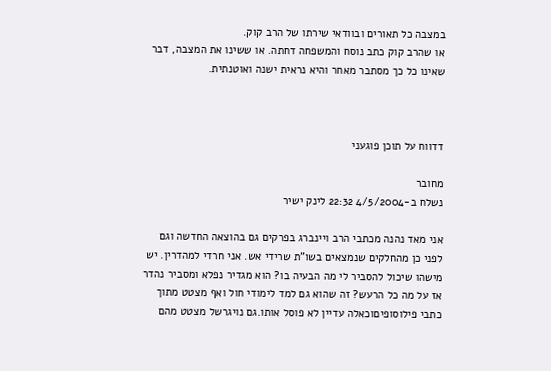במצבה כל תאורים ובוודאי שירתו של הרב קוק.
או שהרב קוק כתב נוסח והמשפחה דחתה. או ששינו את המצבה, דבר שאינו כל כך מסתבר מאחר והיא נראית ישנה ואוטנתית.



דדווח על תוכן פוגעני

מחובר
נשלח ב-4/5/2004 22:32 לינק ישיר

אני מאד נהנה מכתבי הרב ויינברג בפרקים גם בהוצאה החדשה וגם לפני כן מהחלקים שנמצאים בשו"ת שרידי אש. אני חרדי למהדרין. יש מישהו שיכול להסביר לי מה הבעיה בו? הוא מגדיר נפלא ומסביר נהדר אז על מה כל הרעש? זה שהוא גם למד לימודי חול ואף מצטט מתוך כתבי פילוסופיםוכאלה עדיין לא פוסל אותו.גם נויגרשל מצטט מהם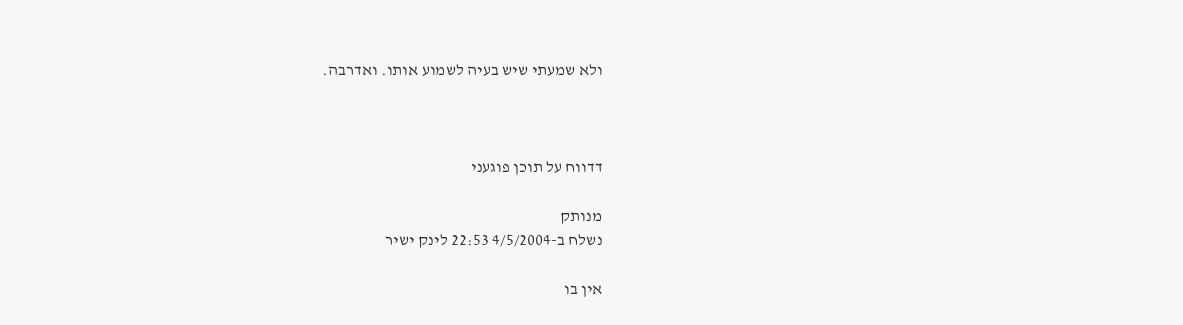ולא שמעתי שיש בעיה לשמוע אותו. ואדרבה.



דדווח על תוכן פוגעני

מנותק
נשלח ב-4/5/2004 22:53 לינק ישיר

אין בו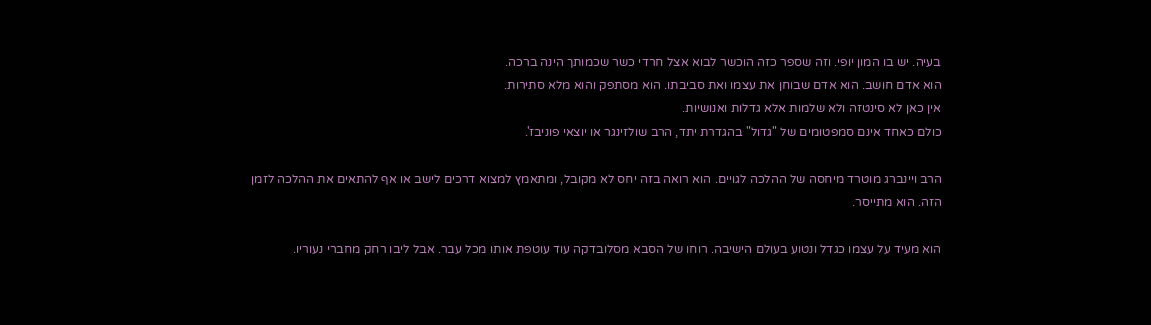בעיה. יש בו המון יופי. וזה שספר כזה הוכשר לבוא אצל חרדי כשר שכמותך הינה ברכה.
הוא אדם חושב. הוא אדם שבוחן את עצמו ואת סביבתו. הוא מסתפק והוא מלא סתירות.
אין כאן לא סינטזה ולא שלמות אלא גדלות ואנושיות.
כולם כאחד אינם סמפטומים של "גדול" בהגדרת יתד, הרב שולזינגר או יוצאי פוניבז'.

הרב ויינברג מוטרד מיחסה של ההלכה לגויים. הוא רואה בזה יחס לא מקובל, ומתאמץ למצוא דרכים לישב או אף להתאים את ההלכה לזמן הזה. הוא מתייסר.

הוא מעיד על עצמו כגדל ונטוע בעולם הישיבה. רוחו של הסבא מסלובדקה עוד עוטפת אותו מכל עבר. אבל ליבו רחק מחברי נעוריו.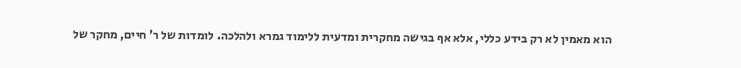הוא מאמין לא רק בידע כללי, אלא אף בגישה מחקרית ומדעית ללימוד גמרא ולהלכה. לומדות של ר' חיים, מחקר של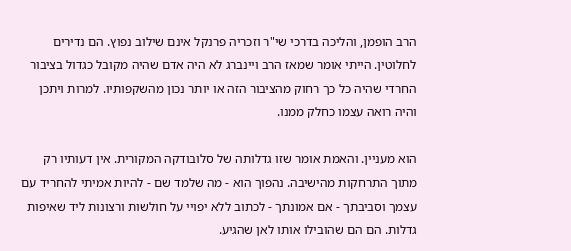הרב הופמן, והליכה בדרכי שי"ר וזכריה פרנקל אינם שילוב נפוץ. הם נדירים לחלוטין. הייתי אומר שמאז הרב ויינברג לא היה אדם שהיה מקובל כגדול בציבור החרדי שהיה כל כך רחוק מהציבור הזה או יותר נכון מהשקפותיו. למרות ויתכן והיה רואה עצמו כחלק ממנו.

הוא מעניין. והאמת אומר שזו גדלותה של סלובודקה המקורית. אין דעותיו רק מתוך התרחקות מהישיבה. נהפוך הוא - מה שלמד שם - להיות אמיתי להחריד עם עצמך וסביבתך - אם אמונתך - לכתוב ללא יפויי על חולשות ורצונות ליד שאיפות גדלות. הם הם שהובילו אותו לאן שהגיע.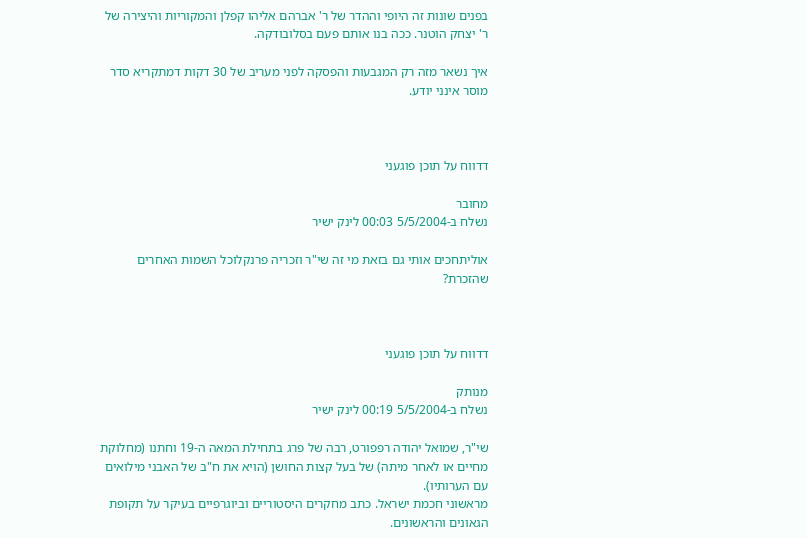בפנים שונות זה היופי וההדר של ר' אברהם אליהו קפלן והמקוריות והיצירה של ר' יצחק הוטנר. ככה בנו אותם פעם בסלובודקה.

איך נשאר מזה רק המגבעות והפסקה לפני מעריב של 30 דקות דמתקריא סדר מוסר אינני יודע.



דדווח על תוכן פוגעני

מחובר
נשלח ב-5/5/2004 00:03 לינק ישיר

אוליתחכים אותי גם בזאת מי זה שי"ר וזכריה פרנקלוכל השמות האחרים שהזכרת?



דדווח על תוכן פוגעני

מנותק
נשלח ב-5/5/2004 00:19 לינק ישיר

שי"ר, שמואל יהודה רפפורט, רבה של פרג בתחילת המאה ה-19 וחתנו (מחלוקת מחיים או לאחר מיתה) של בעל קצות החושן (הויא את ח"ב של האבני מילואים עם הערותיו).
מראשוני חכמת ישראל. כתב מחקרים היסטוריים וביוגרפיים בעיקר על תקופת הגאונים והראשונים.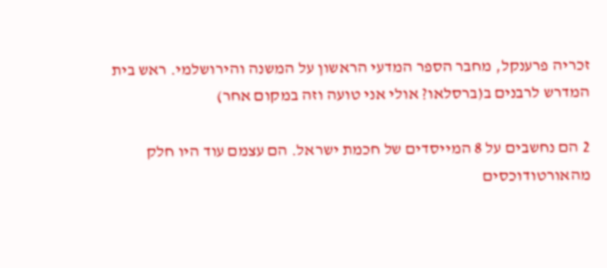זכריה פרענקל, מחבר הספר המדעי הראשון על המשנה והירושלמי. ראש בית המדרש לרבנים ב(ברסלאו? אולי אני טועה וזה במקום אחר)

2 הם נחשבים על 8 המייסדים של חכמת ישראל. הם עצמם עוד היו חלק מהאורטודוכסים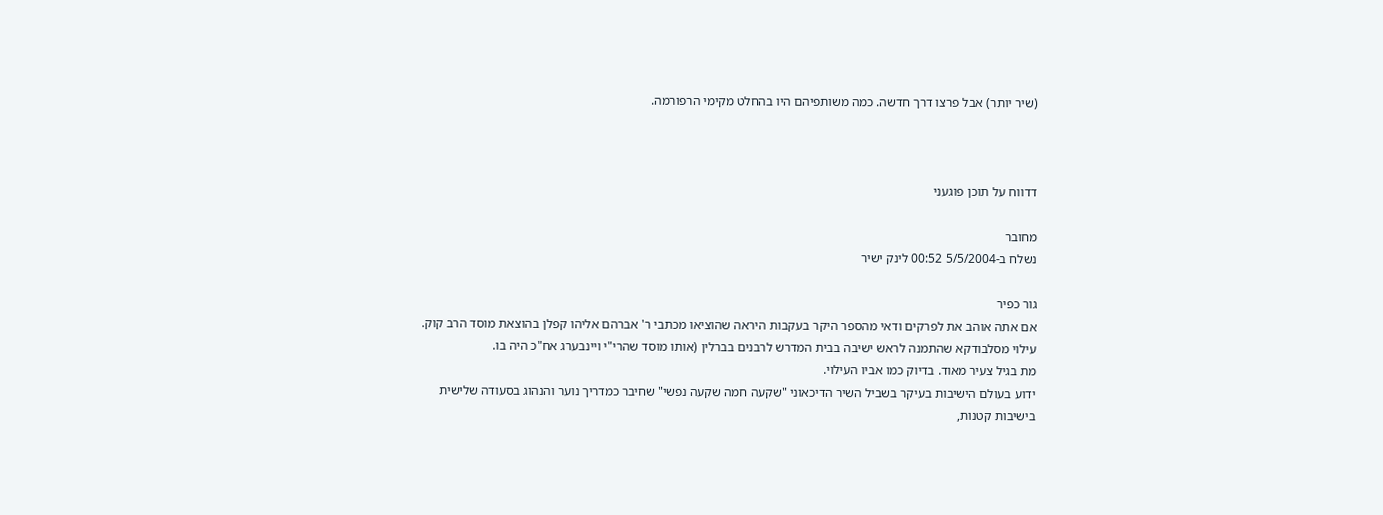(שיר יותר) אבל פרצו דרך חדשה. כמה משותפיהם היו בהחלט מקימי הרפורמה.



דדווח על תוכן פוגעני

מחובר
נשלח ב-5/5/2004 00:52 לינק ישיר

גור כפיר
אם אתה אוהב את לפרקים ודאי מהספר היקר בעקבות היראה שהוציאו מכתבי ר' אברהם אליהו קפלן בהוצאת מוסד הרב קוק.
עילוי מסלבודקא שהתמנה לראש ישיבה בבית המדרש לרבנים בברלין (אותו מוסד שהרי"י ויינבערג אח"כ היה בו.
מת בגיל צעיר מאוד. בדיוק כמו אביו העילוי.
ידוע בעולם הישיבות בעיקר בשביל השיר הדיכאוני "שקעה חמה שקעה נפשי" שחיבר כמדריך נוער והנהוג בסעודה שלישית בישיבות קטנות,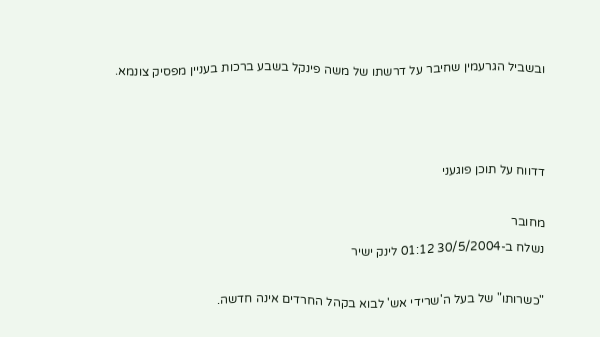ובשביל הגרעמין שחיבר על דרשתו של משה פינקל בשבע ברכות בעניין מפסיק צונמא.



דדווח על תוכן פוגעני

מחובר
נשלח ב-30/5/2004 01:12 לינק ישיר

"כשרותו" של בעל ה'שרידי אש' לבוא בקהל החרדים אינה חדשה.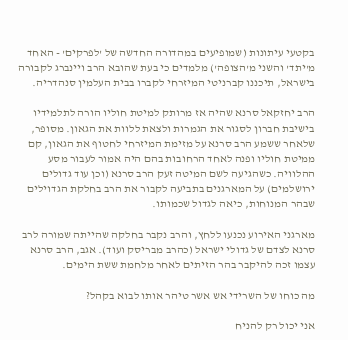בקטעי עיתונות (שמופיעים במהדורה החדשה של 'לפרקים' - האחד מ'יתד' והשני מ'הצופה') מלמדים כי בעת שהובא הרב ויינברג לקבורה בישראל, תיכננו קברניטי המיזרחי לקברו בבית העלמין סנהדריה.

הרב יחזקאל סרנא שהיה אז מרותק למיטת חוליו הורה לתלמידיו בישיבת חברון לסגור את הגמרות ולצאת ללוות את הגאון. מסופר, שלאחר ששמע הרב סרנא על מזימת המיזרחי לחטוף את הגאון, קם ממיטת חוליו ופנה לאחד הרחובות בהם היה אמור לעבור מסע ההלוויה. כשהגיעה לשם המיטה זעק הרב סרנא (וכן עוד גדולים ירושלמים) על המארגנים בתביעה לקבור את הרב בחלקת הגדוילים שבהר המנוחות, כיאה לגדול שכמותו.

מארגני האירוע נכנעו ללחץ, והרב נקבר בחלקה שהייתה שמורה לרב סרנא לצדם של גדולי ישראל (כהרב מבריסק ועוד). אגב, הרב סרנא עצמו זכה להיקבר בהר הזיתים לאחר מלחמת ששת הימים.

מה כוחו של השרידי אש אשר טיהר אותו לבוא בקהל?

אני יכול רק להניח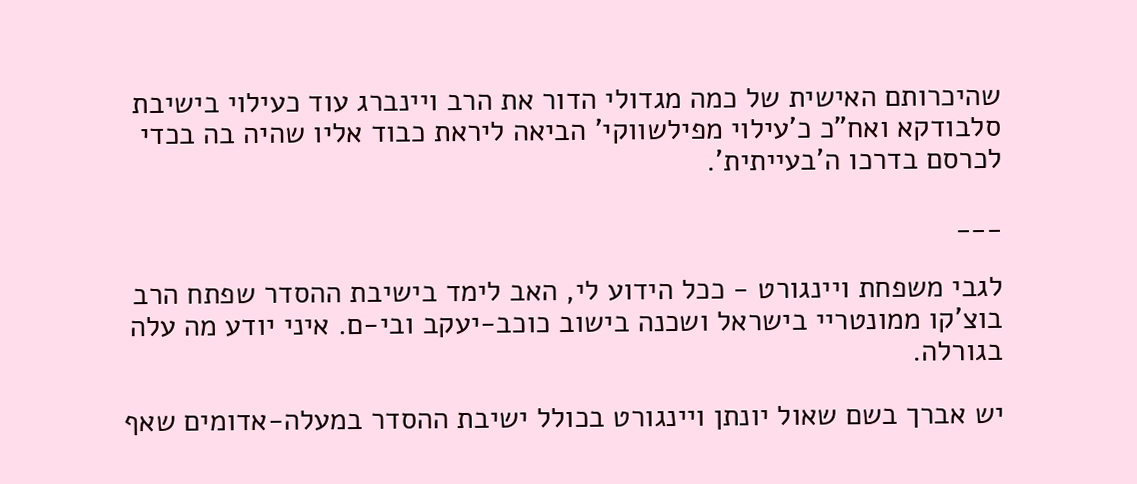שהיכרותם האישית של כמה מגדולי הדור את הרב ויינברג עוד כעילוי בישיבת סלבודקא ואח"כ כ'עילוי מפילשווקי' הביאה ליראת כבוד אליו שהיה בה בכדי לכרסם בדרכו ה'בעייתית'.

___

לגבי משפחת ויינגורט - ככל הידוע לי, האב לימד בישיבת ההסדר שפתח הרב בוצ'קו ממונטריי בישראל ושכנה בישוב כוכב-יעקב ובי-ם. איני יודע מה עלה בגורלה.

יש אברך בשם שאול יונתן ויינגורט בכולל ישיבת ההסדר במעלה-אדומים שאף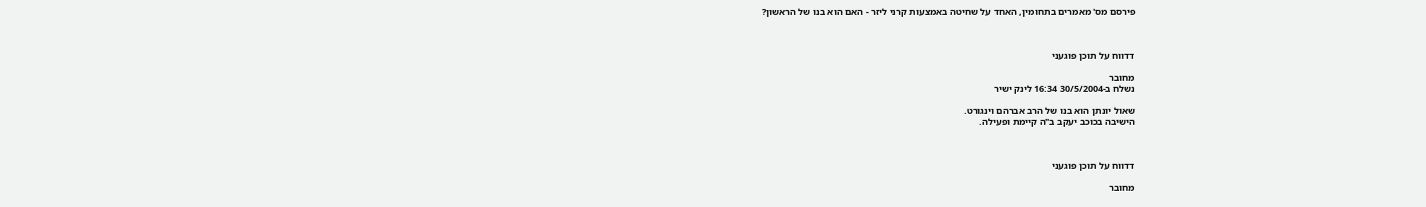פירסם מס' מאמרים בתחומין, האחד על שחיטה באמצעות קרני ליזר - האם הוא בנו של הראשון?



דדווח על תוכן פוגעני

מחובר
נשלח ב-30/5/2004 16:34 לינק ישיר

שאול יונתן הוא בנו של הרב אברהם וינגורט.
הישיבה בכוכב יעקב ב"ה קיימת ופעילה.



דדווח על תוכן פוגעני

מחובר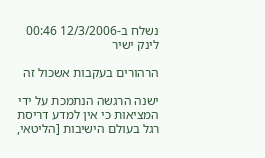נשלח ב-12/3/2006 00:46 לינק ישיר

הרהורים בעקבות אשכול זה

ישנה הרגשה הנתמכת על ידי המציאות כי אין למדע דריסת רגל בעולם הישיבות [הליטאי,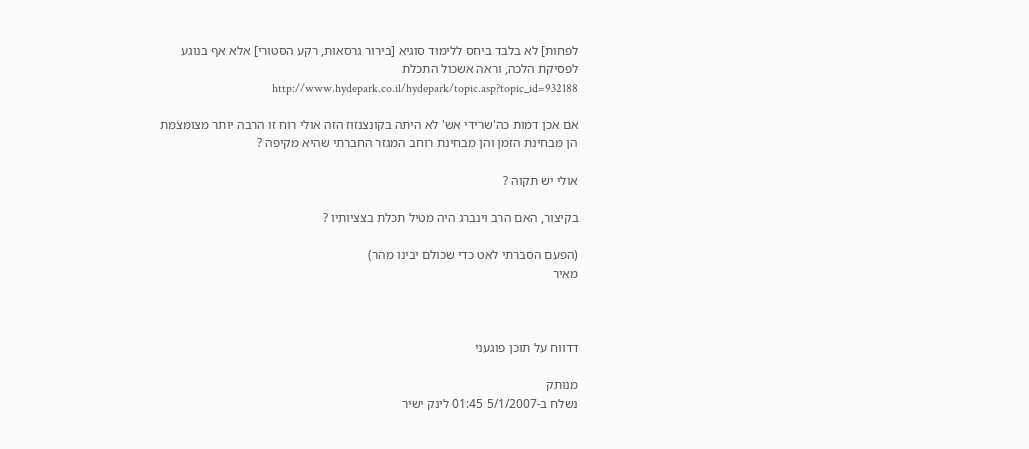לפחות] לא בלבד ביחס ללימוד סוגיא [בירור גרסאות, רקע הסטורי] אלא אף בנוגע לפסיקת הלכה, וראה אשכול התכלת http://www.hydepark.co.il/hydepark/topic.asp?topic_id=932188

אם אכן דמות כה'שרידי אש' לא היתה בקונצנזוז הזה אולי רוח זו הרבה יותר מצומצמת הן מבחינת הזמן והן מבחינת רוחב המגזר החברתי שהיא מקיפה ?

אולי יש תקוה ?

בקיצור, האם הרב וינברג היה מטיל תכלת בצציותיו ?

(הפעם הסברתי לאט כדי שכולם יבינו מהר)
מאיר



דדווח על תוכן פוגעני

מנותק
נשלח ב-5/1/2007 01:45 לינק ישיר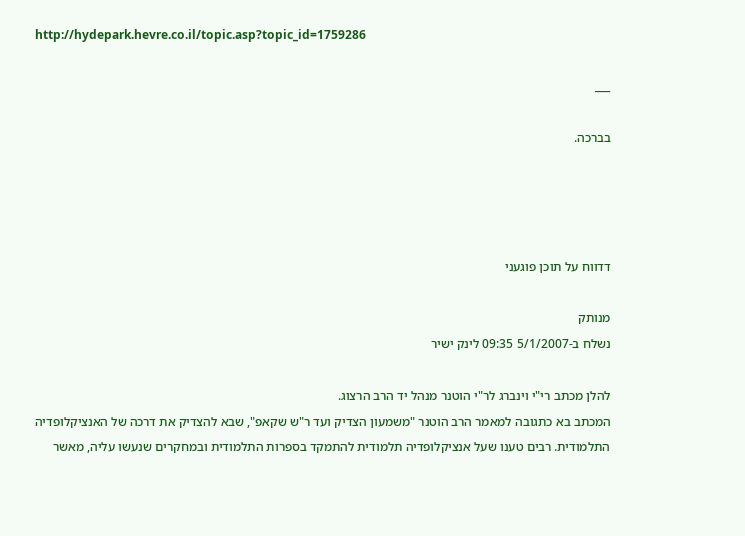http://hydepark.hevre.co.il/topic.asp?topic_id=1759286

___

בברכה.




דדווח על תוכן פוגעני

מנותק
נשלח ב-5/1/2007 09:35 לינק ישיר

להלן מכתב רי"י וינברג לר"י הוטנר מנהל יד הרב הרצוג.
המכתב בא כתגובה למאמר הרב הוטנר "משמעון הצדיק ועד ר"ש שקאפ", שבא להצדיק את דרכה של האנציקלופדיה התלמודית. רבים טענו שעל אנציקלופדיה תלמודית להתמקד בספרות התלמודית ובמחקרים שנעשו עליה, מאשר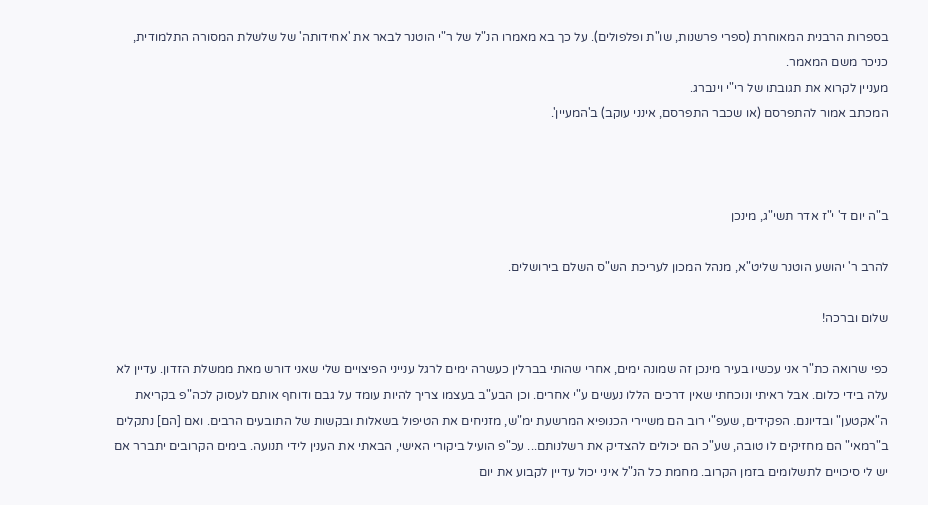בספרות הרבנית המאוחרת (ספרי פרשנות, שו"ת ופלפולים). על כך בא מאמרו הנ"ל של ר"י הוטנר לבאר את 'אחידותה' של שלשלת המסורה התלמודית, כניכר משם המאמר.
מעניין לקרוא את תגובתו של רי"י וינברג.
המכתב אמור להתפרסם (או שכבר התפרסם, אינני עוקב) ב'המעיין'.



ב"ה יום ד' י"ז אדר תשי"ג, מינכן

להרב ר' יהושע הוטנר שליט"א, מנהל המכון לעריכת הש"ס השלם בירושלים.

שלום וברכה!

כפי שרואה כת"ר אני עכשיו בעיר מינכן זה שמונה ימים, אחרי שהותי בברלין כעשרה ימים לרגל ענייני הפיצויים שלי שאני דורש מאת ממשלת הזדון. עדיין לא עלה בידי כלום. אבל ראיתי ונוכחתי שאין דרכים הללו נעשים ע"י אחרים. וכן הבע"ב בעצמו צריך להיות עומד על גבם ודוחף אותם לעסוק לכה"פ בקריאת ה"אקטען" ובדיונם. הפקידים, שעפ"י רוב הם משיירי הכנופיא המרשעת ימ"ש, מזניחים את הטיפול בשאלות ובקשות של התובעים הרבים. ואם [הם] נתקלים ב"רמאי" הם מחזיקים לו טובה, שע"כ הם יכולים להצדיק את רשלנותם... עכ"פ הועיל ביקורי האישי, הבאתי את הענין לידי תנועה. בימים הקרובים יתברר אם יש לי סיכויים לתשלומים בזמן הקרוב. מחמת כל הנ"ל איני יכול עדיין לקבוע את יום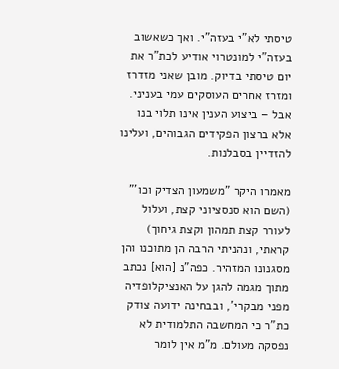טיסתי לא"י בעזה"י. ואך כשאשוב בעזה"י למונטרוי אודיע לכת"ר את יום טיסתי בדיוק. מובן שאני מזדרז ומזרז אחרים העוסקים עמי בעניני. אבל – ביצוע הענין אינו תלוי בנו אלא ברצון הפקידים הגבוהים, ועלינו להזדיין בסבלנות.

מאמרו היקר "משמעון הצדיק וכו'" (השם הוא סנסציוני קצת, ועלול לעורר קצת תמהון וקצת גיחוך) קראתי, ונהניתי הרבה הן מתוכנו והן מסגנונו המזהיר. כפה"נ [הוא] נכתב מתוך מגמה להגן על האנציקלופדיה מפני מבקרי', ובבחינה ידועה צודק כת"ר כי המחשבה התלמודית לא נפסקה מעולם. מ"מ אין לומר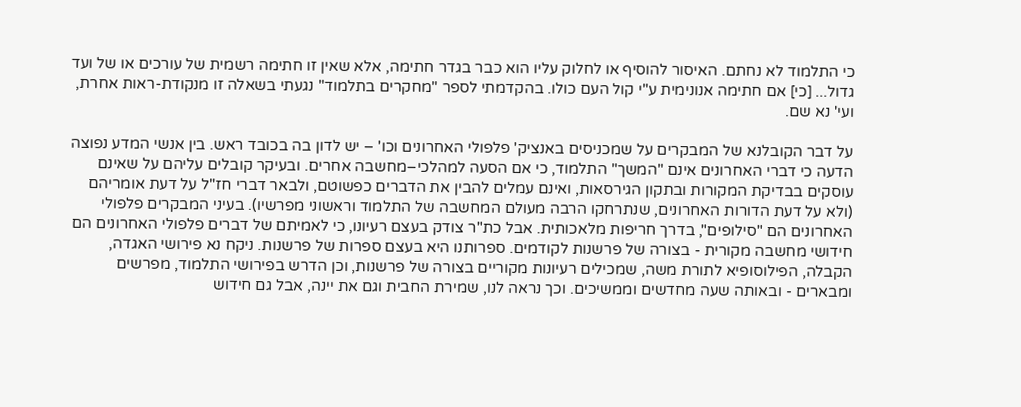כי התלמוד לא נחתם. האיסור להוסיף או לחלוק עליו הוא כבר בגדר חתימה, אלא שאין זו חתימה רשמית של עורכים או של ועד גדול... [כי] אם חתימה אנונימית ע"י קול העם כולו. בהקדמתי לספר "מחקרים בתלמוד" נגעתי בשאלה זו מנקודת-ראות אחרת, ועי' נא שם.

על דבר הקובלנא של המבקרים על שמכניסים באנציק' פלפולי האחרונים וכו' – יש לדון בה בכובד ראש. בין אנשי המדע נפוצה הדעה כי דברי האחרונים אינם "המשך" התלמוד, כי אם הסעה למהלכי–מחשבה אחרים. ובעיקר קובלים עליהם על שאינם עוסקים בבדיקת המקורות ובתקון הגירסאות, ואינם עמלים להבין את הדברים כפשוטם, ולבאר דברי חז"ל על דעת אומריהם (ולא על דעת הדורות האחרונים, שנתרחקו הרבה מעולם המחשבה של התלמוד וראשוני מפרשיו). בעיני המבקרים פלפולי האחרונים הם "סילופים", בדרך חריפות מלאכותית. אבל כת"ר צודק בעצם רעיונו, כי לאמיתם של דברים פלפולי האחרונים הם חידושי מחשבה מקורית - בצורה של פרשנות לקודמים. ספרותנו היא בעצם ספרות של פרשנות. ניקח נא פירושי האגדה, הקבלה, הפילוסופיא לתורת משה, שמכילים רעיונות מקוריים בצורה של פרשנות, וכן הדרש בפירושי התלמוד, מפרשים ומבארים - ובאותה שעה מחדשים וממשיכים. וכך נראה לנו, שמירת החבית וגם את יינה, אבל גם חידוש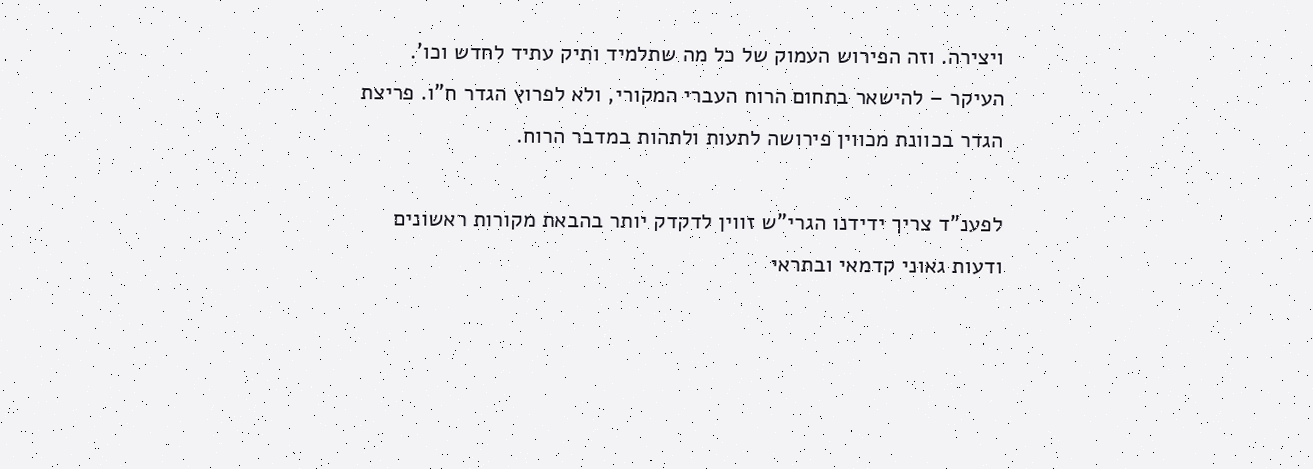ויצירה. וזה הפירוש העמוק של כל מה שתלמיד ותיק עתיד לחדש וכו'. העיקר – להישאר בתחום הרוח העברי המקורי, ולא לפרוץ הגדר ח"ו. פריצת הגדר בכוונת מכווין פירושה לתעות ולתהות במדבר הרוח.

לפענ"ד צריך ידידנו הגרי"ש זווין לדקדק יותר בהבאת מקורות ראשונים ודעות גאוני קדמאי ובתראי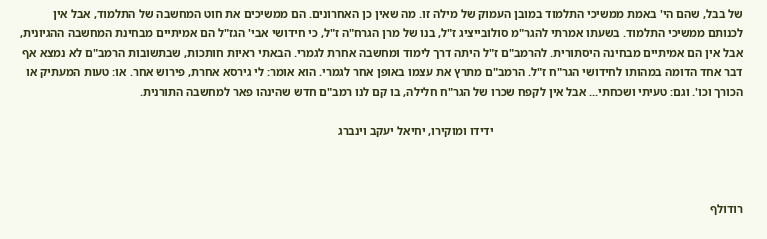של בבל, שהם הי' באמת ממשיכי התלמוד במובן העמוק של מילה זו. מה שאין כן האחרונים. הם ממשיכים את חוט המחשבה של התלמוד, אבל אין לכנותם ממשיכי התלמוד. בשעתו אמרתי להגר"מ סולובייציג ז"ל, בנו של מרן הגרח"ה ז"ל, כי חידושי אבי' הגז"ל הם אמיתיים מבחינת המחשבה ההגיונית, אבל אין הם אמיתיים מבחינה היסתורית. להרמב"ם ז"ל היתה דרך לימוד ומחשבה אחרת לגמרי. הבאתי ראיות חותכות, שבתשובות הרמב"ם לא נמצא אף דבר אחד הדומה במהותו לחידושי הגר"ח ז"ל. הרמב"ם מתרץ את עצמו באופן אחר לגמרי. הוא אומר: לי גירסא אחרת, פירוש אחר. או: טעות המעתיק או הכורך וכו'. וגם: טעיתי ושכחתי... אבל אין לקפח שכרו של הגר"ח חלילה, בו קם לנו רמב"ם חדש שהינהו פאר למחשבה התורנית.

                                                                                    ידידו ומוקירו, יחיאל יעקב וינברג



רודולף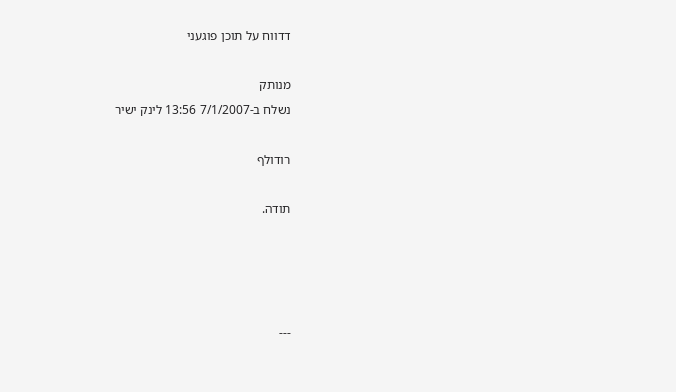דדווח על תוכן פוגעני

מנותק
נשלח ב-7/1/2007 13:56 לינק ישיר

רודולף

תודה.




---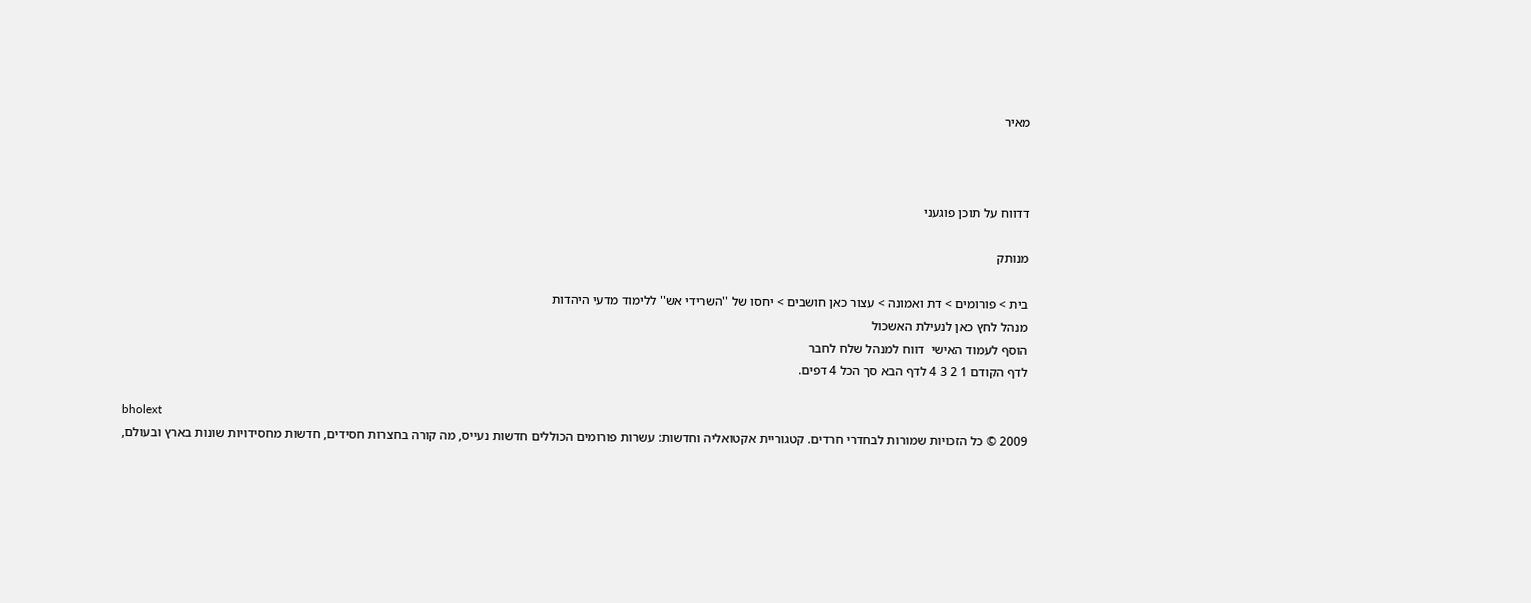מאיר



דדווח על תוכן פוגעני

מנותק

בית > פורומים > דת ואמונה > עצור כאן חושבים > יחסו של ''השרידי אש'' ללימוד מדעי היהדות
מנהל לחץ כאן לנעילת האשכול
הוסף לעמוד האישי  דווח למנהל שלח לחבר
לדף הקודם 1 2 3 4 לדף הבא סך הכל 4 דפים.

bholext
2009 © כל הזכויות שמורות לבחדרי חרדים. קטגוריית אקטואליה וחדשות: עשרות פורומים הכוללים חדשות נעייס, מה קורה בחצרות חסידים, חדשות מחסידויות שונות בארץ ובעולם,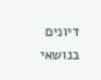דיונים בנושאי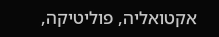אקטואליה, פוליטיקה,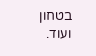בטחון ועוד.